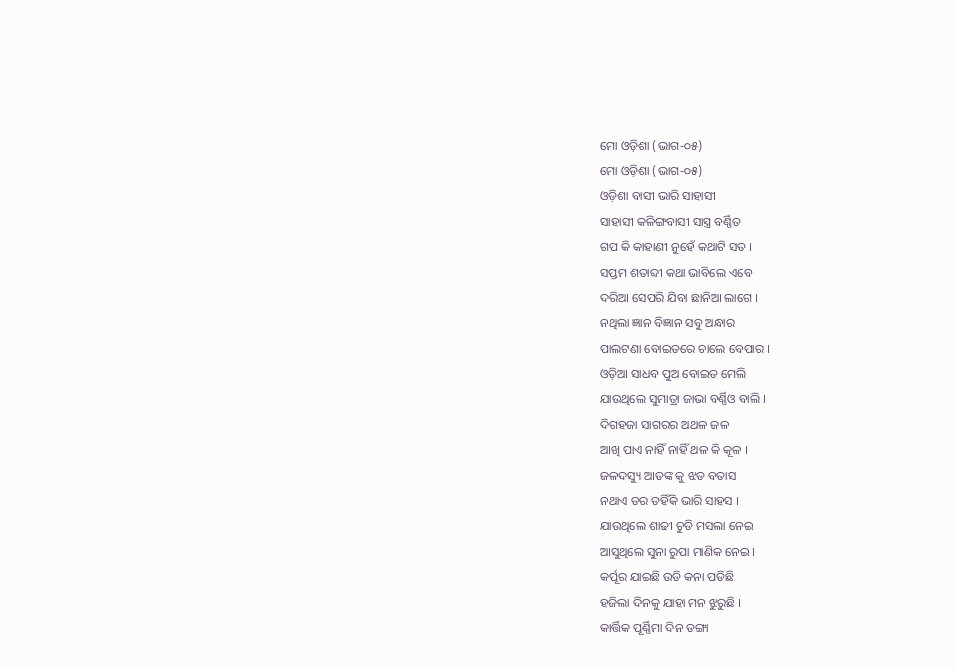ମୋ ଓଡ଼ିଶା (ଭାଗ-୦୫)
ମୋ ଓଡ଼ିଶା (ଭାଗ-୦୫)
ଓଡ଼ିଶା ବାସୀ ଭାରି ସାହାସୀ
ସାହାସୀ କଳିଙ୍ଗବାସୀ ସାସ୍ତ୍ର ବର୍ଣ୍ଣିତ
ଗପ କି କାହାଣୀ ନୁହେଁ କଥାଟି ସତ ।
ସପ୍ତମ ଶତାବ୍ଦୀ କଥା ଭାବିଲେ ଏବେ
ଦରିଆ ସେପରି ଯିବା ଛାନିଆ ଲାଗେ ।
ନଥିଲା ଜ୍ଞାନ ବିଜ୍ଞାନ ସବୁ ଅନ୍ଧାର
ପାଲଟଣା ବୋଇତରେ ଚାଲେ ବେପାର ।
ଓଡ଼ିଆ ସାଧବ ପୁଅ ବୋଇତ ମେଲି
ଯାଉଥିଲେ ସୁମାତ୍ରା ଜାଭା ବର୍ଣ୍ଣିଓ ବାଲି ।
ଦିଗହଜା ସାଗରର ଅଥଳ ଜଳ
ଆଖି ପାଏ ନାହିଁ ନାହିଁ ଥଳ କି କୂଳ ।
ଜଳଦସ୍ୟୁ ଆତଙ୍କ କୁ ଝଡ ବତାସ
ନଥାଏ ଡର ତହିଁକି ଭାରି ସାହସ ।
ଯାଉଥିଲେ ଶାଢୀ ଚୁଡି ମସଲା ନେଇ
ଆସୁଥିଲେ ସୁନା ରୁପା ମାଣିକ ନେଇ ।
କର୍ପୂର ଯାଇଛି ଉଡି କନା ପଡିଛି
ହଜିଲା ଦିନକୁ ଯାହା ମନ ଝୁରୁଛି ।
କାର୍ତ୍ତିକ ପୂର୍ଣ୍ଣିମା ଦିନ ଡଙ୍ଗା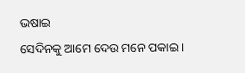ଭଷାଇ
ସେଦିନକୁ ଆମେ ଦେଉ ମନେ ପକାଇ ।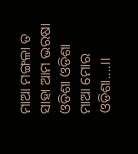ମାଆ ମଙ୍ଗଳା ତ ସାହା ଆମ ଭରଷା
ଓଡିଶା ଓଡିଶା ମାଆ ମୋର ଓଡିଶା....।।